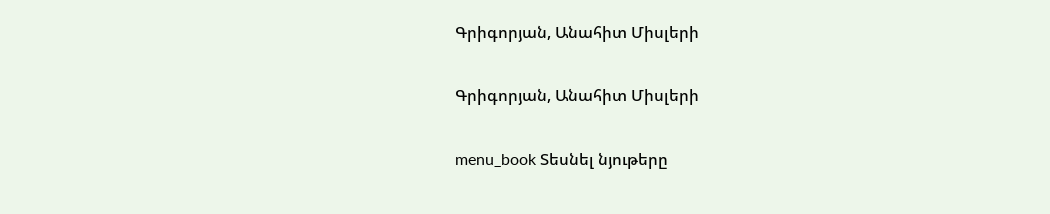Գրիգորյան, Անահիտ Միսլերի

Գրիգորյան, Անահիտ Միսլերի

menu_book Տեսնել նյութերը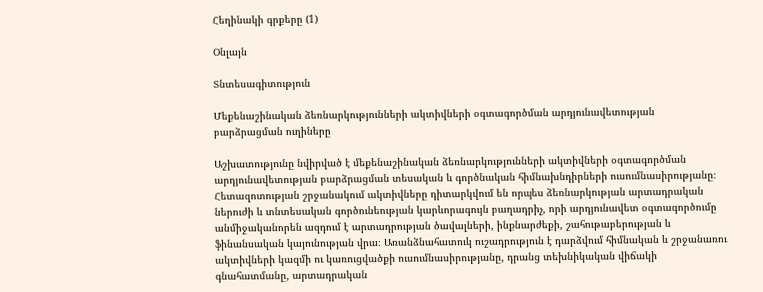Հեղինակի գրքերը (1)

Օնլայն

Տնտեսագիտություն

Մեքենաշինական ձեռնարկությունների ակտիվների օգտագործման արդյունավետության բարձրացման ուղիները

Աշխատությունը նվիրված է մեքենաշինական ձեռնարկությունների ակտիվների օգտագործման արդյունավետության բարձրացման տեսական և գործնական հիմնախնդիրների ուսումնասիրությանը։ Հետազոտության շրջանակում ակտիվները դիտարկվում են որպես ձեռնարկության արտադրական ներուժի և տնտեսական գործունեության կարևորագույն բաղադրիչ, որի արդյունավետ օգտագործումը անմիջականորեն ազդում է արտադրության ծավալների, ինքնարժեքի, շահութաբերության և ֆինանսական կայունության վրա։ Առանձնահատուկ ուշադրություն է դարձվում հիմնական և շրջանառու ակտիվների կազմի ու կառուցվածքի ուսումնասիրությանը, դրանց տեխնիկական վիճակի գնահատմանը, արտադրական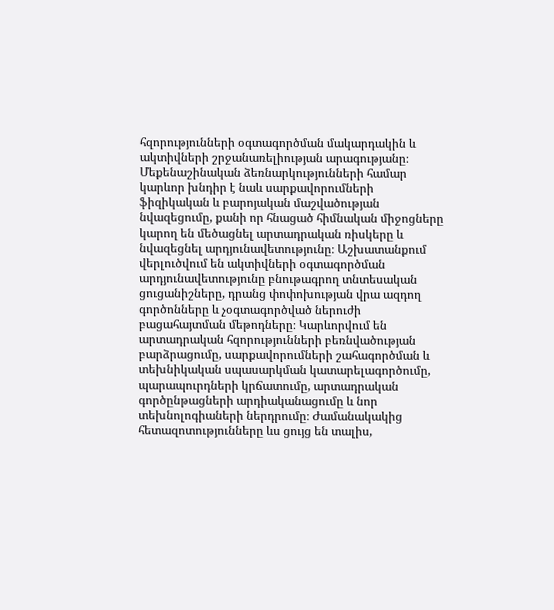հզորությունների օգտագործման մակարդակին և ակտիվների շրջանառելիության արագությանը։ Մեքենաշինական ձեռնարկությունների համար կարևոր խնդիր է նաև սարքավորումների ֆիզիկական և բարոյական մաշվածության նվազեցումը, քանի որ հնացած հիմնական միջոցները կարող են մեծացնել արտադրական ռիսկերը և նվազեցնել արդյունավետությունը։ Աշխատանքում վերլուծվում են ակտիվների օգտագործման արդյունավետությունը բնութագրող տնտեսական ցուցանիշները, դրանց փոփոխության վրա ազդող գործոնները և չօգտագործված ներուժի բացահայտման մեթոդները։ Կարևորվում են արտադրական հզորությունների բեռնվածության բարձրացումը, սարքավորումների շահագործման և տեխնիկական սպասարկման կատարելագործումը, պարապուրդների կրճատումը, արտադրական գործընթացների արդիականացումը և նոր տեխնոլոգիաների ներդրումը։ Ժամանակակից հետազոտությունները ևս ցույց են տալիս,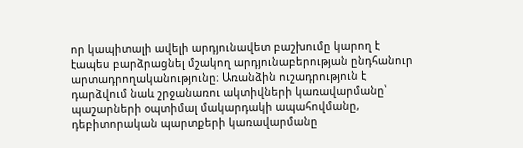որ կապիտալի ավելի արդյունավետ բաշխումը կարող է էապես բարձրացնել մշակող արդյունաբերության ընդհանուր արտադրողականությունը։ Առանձին ուշադրություն է դարձվում նաև շրջանառու ակտիվների կառավարմանը՝ պաշարների օպտիմալ մակարդակի ապահովմանը, դեբիտորական պարտքերի կառավարմանը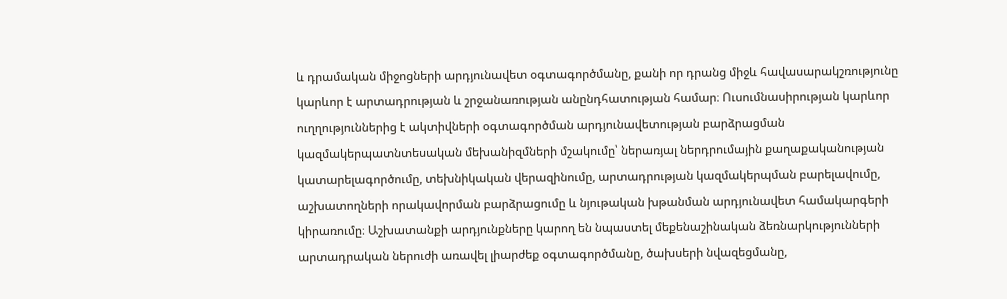և դրամական միջոցների արդյունավետ օգտագործմանը, քանի որ դրանց միջև հավասարակշռությունը կարևոր է արտադրության և շրջանառության անընդհատության համար։ Ուսումնասիրության կարևոր ուղղություններից է ակտիվների օգտագործման արդյունավետության բարձրացման կազմակերպատնտեսական մեխանիզմների մշակումը՝ ներառյալ ներդրումային քաղաքականության կատարելագործումը, տեխնիկական վերազինումը, արտադրության կազմակերպման բարելավումը, աշխատողների որակավորման բարձրացումը և նյութական խթանման արդյունավետ համակարգերի կիրառումը։ Աշխատանքի արդյունքները կարող են նպաստել մեքենաշինական ձեռնարկությունների արտադրական ներուժի առավել լիարժեք օգտագործմանը, ծախսերի նվազեցմանը,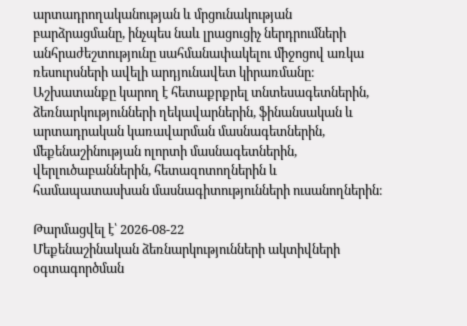արտադրողականության և մրցունակության բարձրացմանը, ինչպես նաև լրացուցիչ ներդրումների անհրաժեշտությունը սահմանափակելու միջոցով առկա ռեսուրսների ավելի արդյունավետ կիրառմանը։ Աշխատանքը կարող է հետաքրքրել տնտեսագետներին, ձեռնարկությունների ղեկավարներին, ֆինանսական և արտադրական կառավարման մասնագետներին, մեքենաշինության ոլորտի մասնագետներին, վերլուծաբաններին, հետազոտողներին և համապատասխան մասնագիտությունների ուսանողներին։

Թարմացվել է՝ 2026-08-22
Մեքենաշինական ձեռնարկությունների ակտիվների օգտագործման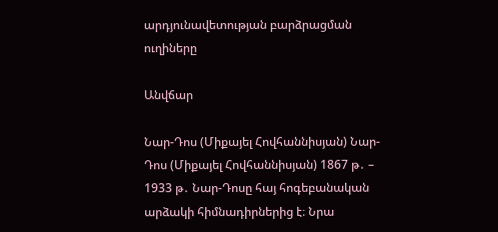արդյունավետության բարձրացման ուղիները

Անվճար

Նար-Դոս (Միքայել Հովհաննիսյան) Նար-Դոս (Միքայել Հովհաննիսյան) 1867 թ․ – 1933 թ․ Նար-Դոսը հայ հոգեբանական արձակի հիմնադիրներից է։ Նրա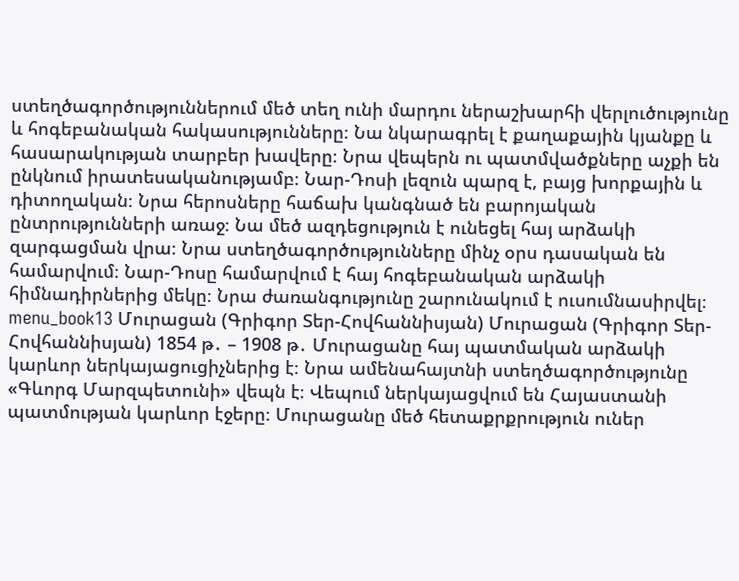ստեղծագործություններում մեծ տեղ ունի մարդու ներաշխարհի վերլուծությունը և հոգեբանական հակասությունները։ Նա նկարագրել է քաղաքային կյանքը և հասարակության տարբեր խավերը։ Նրա վեպերն ու պատմվածքները աչքի են ընկնում իրատեսականությամբ։ Նար-Դոսի լեզուն պարզ է, բայց խորքային և դիտողական։ Նրա հերոսները հաճախ կանգնած են բարոյական ընտրությունների առաջ։ Նա մեծ ազդեցություն է ունեցել հայ արձակի զարգացման վրա։ Նրա ստեղծագործությունները մինչ օրս դասական են համարվում։ Նար-Դոսը համարվում է հայ հոգեբանական արձակի հիմնադիրներից մեկը։ Նրա ժառանգությունը շարունակում է ուսումնասիրվել։ menu_book13 Մուրացան (Գրիգոր Տեր-Հովհաննիսյան) Մուրացան (Գրիգոր Տեր-Հովհաննիսյան) 1854 թ․ – 1908 թ․ Մուրացանը հայ պատմական արձակի կարևոր ներկայացուցիչներից է։ Նրա ամենահայտնի ստեղծագործությունը «Գևորգ Մարզպետունի» վեպն է։ Վեպում ներկայացվում են Հայաստանի պատմության կարևոր էջերը։ Մուրացանը մեծ հետաքրքրություն ուներ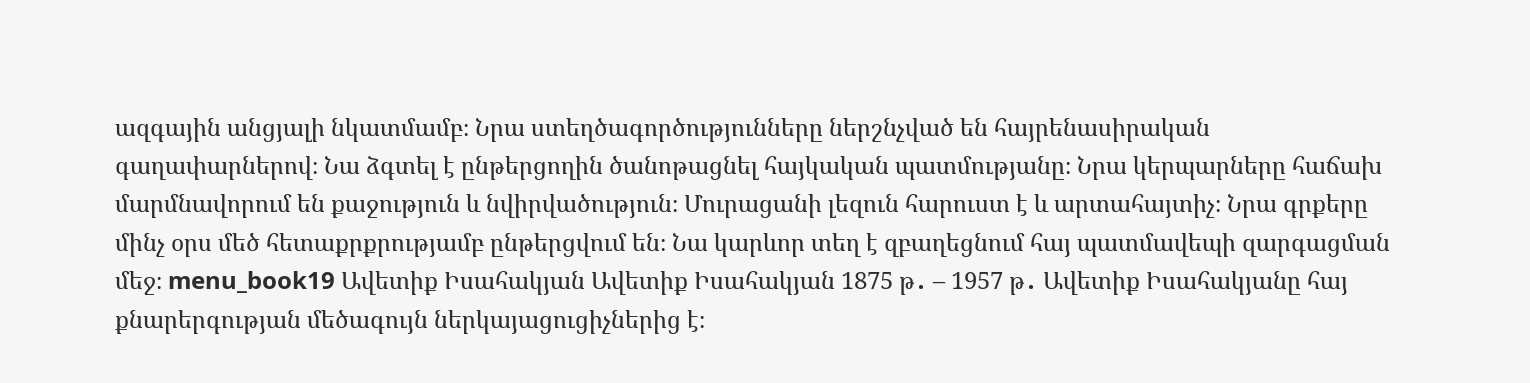ազգային անցյալի նկատմամբ։ Նրա ստեղծագործությունները ներշնչված են հայրենասիրական գաղափարներով։ Նա ձգտել է ընթերցողին ծանոթացնել հայկական պատմությանը։ Նրա կերպարները հաճախ մարմնավորում են քաջություն և նվիրվածություն։ Մուրացանի լեզուն հարուստ է և արտահայտիչ։ Նրա գրքերը մինչ օրս մեծ հետաքրքրությամբ ընթերցվում են։ Նա կարևոր տեղ է զբաղեցնում հայ պատմավեպի զարգացման մեջ։ menu_book19 Ավետիք Իսահակյան Ավետիք Իսահակյան 1875 թ․ – 1957 թ․ Ավետիք Իսահակյանը հայ քնարերգության մեծագույն ներկայացուցիչներից է։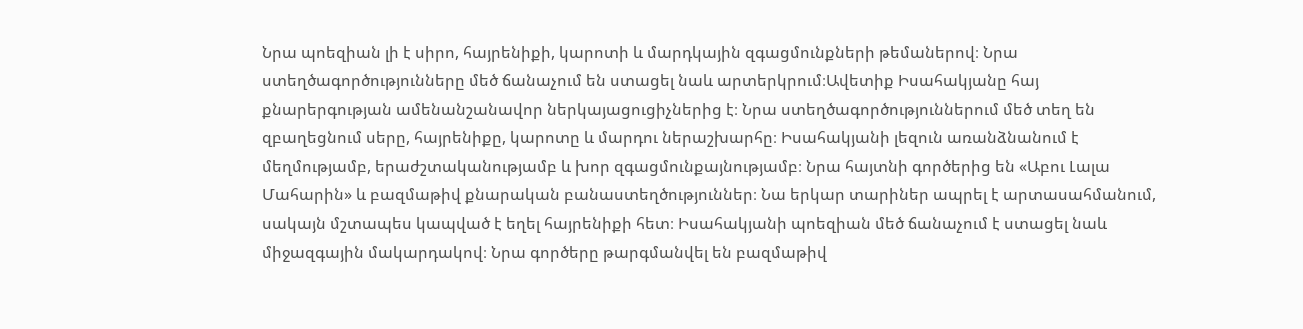Նրա պոեզիան լի է սիրո, հայրենիքի, կարոտի և մարդկային զգացմունքների թեմաներով։ Նրա ստեղծագործությունները մեծ ճանաչում են ստացել նաև արտերկրում։Ավետիք Իսահակյանը հայ քնարերգության ամենանշանավոր ներկայացուցիչներից է։ Նրա ստեղծագործություններում մեծ տեղ են զբաղեցնում սերը, հայրենիքը, կարոտը և մարդու ներաշխարհը։ Իսահակյանի լեզուն առանձնանում է մեղմությամբ, երաժշտականությամբ և խոր զգացմունքայնությամբ։ Նրա հայտնի գործերից են «Աբու Լալա Մահարին» և բազմաթիվ քնարական բանաստեղծություններ։ Նա երկար տարիներ ապրել է արտասահմանում, սակայն մշտապես կապված է եղել հայրենիքի հետ։ Իսահակյանի պոեզիան մեծ ճանաչում է ստացել նաև միջազգային մակարդակով։ Նրա գործերը թարգմանվել են բազմաթիվ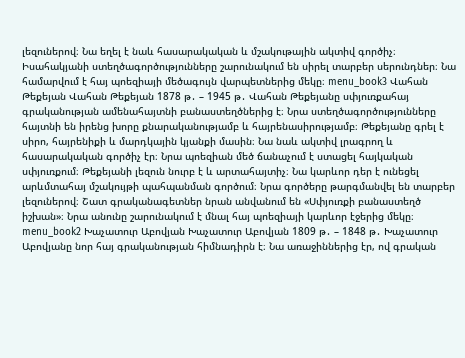լեզուներով։ Նա եղել է նաև հասարակական և մշակութային ակտիվ գործիչ։ Իսահակյանի ստեղծագործությունները շարունակում են սիրել տարբեր սերունդներ։ Նա համարվում է հայ պոեզիայի մեծագույն վարպետներից մեկը։ menu_book3 Վահան Թեքեյան Վահան Թեքեյան 1878 թ․ – 1945 թ․ Վահան Թեքեյանը սփյուռքահայ գրականության ամենահայտնի բանաստեղծներից է։ Նրա ստեղծագործությունները հայտնի են իրենց խորը քնարականությամբ և հայրենասիրությամբ։ Թեքեյանը գրել է սիրո, հայրենիքի և մարդկային կյանքի մասին։ Նա նաև ակտիվ լրագրող և հասարակական գործիչ էր։ Նրա պոեզիան մեծ ճանաչում է ստացել հայկական սփյուռքում։ Թեքեյանի լեզուն նուրբ է և արտահայտիչ։ Նա կարևոր դեր է ունեցել արևմտահայ մշակույթի պահպանման գործում։ Նրա գործերը թարգմանվել են տարբեր լեզուներով։ Շատ գրականագետներ նրան անվանում են «Սփյուռքի բանաստեղծ իշխան»։ Նրա անունը շարունակում է մնալ հայ պոեզիայի կարևոր էջերից մեկը։ menu_book2 Խաչատուր Աբովյան Խաչատուր Աբովյան 1809 թ․ – 1848 թ․ Խաչատուր Աբովյանը նոր հայ գրականության հիմնադիրն է։ Նա առաջիններից էր, ով գրական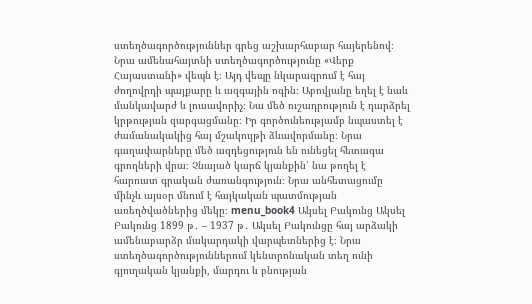ստեղծագործություններ գրեց աշխարհաբար հայերենով։ Նրա ամենահայտնի ստեղծագործությունը «Վերք Հայաստանի» վեպն է։ Այդ վեպը նկարագրում է հայ ժողովրդի պայքարը և ազգային ոգին։ Աբովյանը եղել է նաև մանկավարժ և լուսավորիչ։ Նա մեծ ուշադրություն է դարձրել կրթության զարգացմանը։ Իր գործունեությամբ նպաստել է ժամանակակից հայ մշակույթի ձևավորմանը։ Նրա գաղափարները մեծ ազդեցություն են ունեցել հետագա գրողների վրա։ Չնայած կարճ կյանքին՝ նա թողել է հարուստ գրական ժառանգություն։ Նրա անհետացումը մինչև այսօր մնում է հայկական պատմության առեղծվածներից մեկը։ menu_book4 Ակսել Բակունց Ակսել Բակունց 1899 թ․ – 1937 թ․ Ակսել Բակունցը հայ արձակի ամենաբարձր մակարդակի վարպետներից է։ Նրա ստեղծագործություններում կենտրոնական տեղ ունի գյուղական կյանքի, մարդու և բնության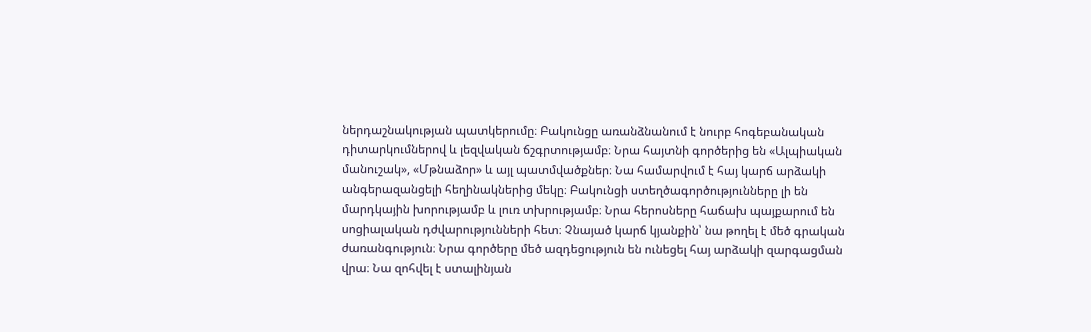ներդաշնակության պատկերումը։ Բակունցը առանձնանում է նուրբ հոգեբանական դիտարկումներով և լեզվական ճշգրտությամբ։ Նրա հայտնի գործերից են «Ալպիական մանուշակ», «Մթնաձոր» և այլ պատմվածքներ։ Նա համարվում է հայ կարճ արձակի անգերազանցելի հեղինակներից մեկը։ Բակունցի ստեղծագործությունները լի են մարդկային խորությամբ և լուռ տխրությամբ։ Նրա հերոսները հաճախ պայքարում են սոցիալական դժվարությունների հետ։ Չնայած կարճ կյանքին՝ նա թողել է մեծ գրական ժառանգություն։ Նրա գործերը մեծ ազդեցություն են ունեցել հայ արձակի զարգացման վրա։ Նա զոհվել է ստալինյան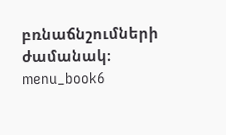բռնաճնշումների ժամանակ։ menu_book6